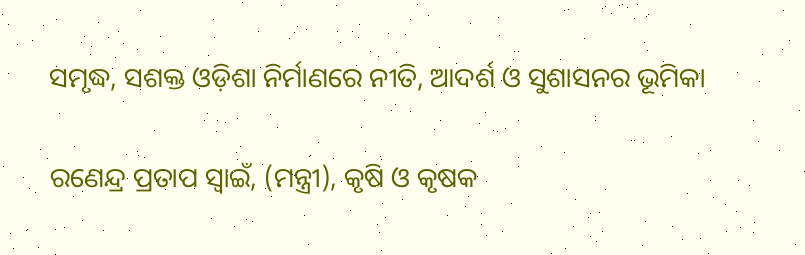ସମୃଦ୍ଧ, ସଶକ୍ତ ଓଡ଼ିଶା ନିର୍ମାଣରେ ନୀତି, ଆଦର୍ଶ ଓ ସୁଶାସନର ଭୂମିକା

ରଣେନ୍ଦ୍ର ପ୍ରତାପ ସ୍ବାଇଁ, (ମନ୍ତ୍ରୀ), କୃଷି ଓ କୃଷକ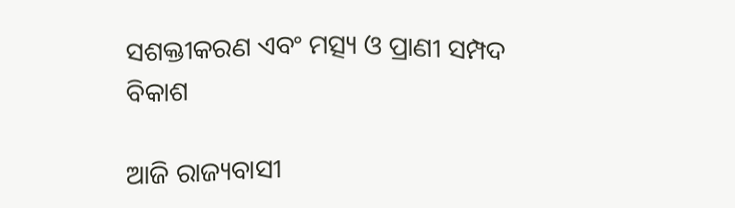ସଶକ୍ତୀକରଣ ଏବଂ ମତ୍ସ୍ୟ ଓ ପ୍ରାଣୀ ସମ୍ପଦ ବିକାଶ

ଆଜି ରାଜ୍ୟବାସୀ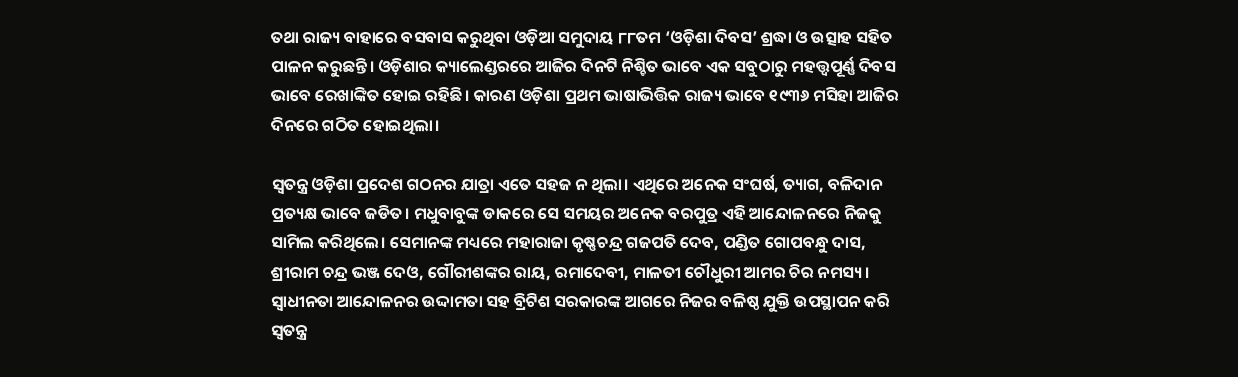ତଥା ରାଜ୍ୟ ବାହାରେ ବସବାସ କରୁଥିବା ଓଡ଼ିଆ ସମୁଦାୟ ୮୮ତମ ‘ଓଡ଼ିଶା ଦିବସ’ ଶ୍ରଦ୍ଧା ଓ ଉତ୍ସାହ ସହିତ ପାଳନ କରୁଛନ୍ତି। ଓଡ଼ିଶାର କ୍ୟାଲେଣ୍ଡରରେ ଆଜିର ଦିନଟି ନିଶ୍ଚିତ ଭାବେ ଏକ ସବୁଠାରୁ ମହତ୍ତ୍ୱପୂର୍ଣ୍ଣ ଦିବସ ଭାବେ ରେଖାଙ୍କିତ ହୋଇ ରହିଛି। କାରଣ ଓଡ଼ିଶା ପ୍ରଥମ ଭାଷାଭିତ୍ତିକ ରାଜ୍ୟ ଭାବେ ୧୯୩୬ ମସିହା ଆଜିର ଦିନରେ ଗଠିତ ହୋଇଥିଲା।

ସ୍ବତନ୍ତ୍ର ଓଡ଼ିଶା ପ୍ରଦେଶ ଗଠନର ଯାତ୍ରା ଏତେ ସହଜ ନ ଥିଲା। ଏଥିରେ ଅନେକ ସଂଘର୍ଷ, ତ୍ୟାଗ, ବଳିଦାନ ପ୍ରତ୍ୟକ୍ଷ ଭାବେ ଜଡିତ। ମଧୁବାବୁଙ୍କ ଡାକରେ ସେ ସମୟର ଅନେକ ବରପୁତ୍ର ଏହି ଆନ୍ଦୋଳନରେ ନିଜକୁ ସାମିଲ କରିଥିଲେ। ସେମାନଙ୍କ ମଧ୍ୟରେ ମହାରାଜା କୃଷ୍ଣଚନ୍ଦ୍ର ଗଜପତି ଦେବ, ପଣ୍ଡିତ ଗୋପବନ୍ଧୁ ଦାସ, ଶ୍ରୀରାମ ଚନ୍ଦ୍ର ଭଞ୍ଜ ଦେଓ, ଗୌରୀଶଙ୍କର ରାୟ, ରମାଦେବୀ, ମାଳତୀ ଚୌଧୁରୀ ଆମର ଚିର ନମସ୍ୟ। ସ୍ବାଧୀନତା ଆନ୍ଦୋଳନର ଉଦ୍ଦାମତା ସହ ବ୍ରିଟିଶ ସରକାରଙ୍କ ଆଗରେ ନିଜର ବଳିଷ୍ଠ ଯୁକ୍ତି ଉପସ୍ଥାପନ କରି ସ୍ବତନ୍ତ୍ର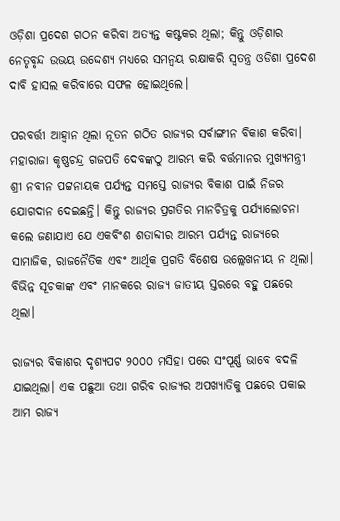ଓଡ଼ିଶା ପ୍ରଦେଶ ଗଠନ କରିବା ଅତ୍ୟନ୍ତ କଷ୍ଟକର ଥିଲା; କିନ୍ତୁ ଓଡ଼ିଶାର ନେତୃବୃନ୍ଦ ଉଭୟ ଉଦ୍ଦେଶ୍ୟ ମଧ୍ୟରେ ସମନ୍ବୟ ରକ୍ଷାକରି ସ୍ବତନ୍ତ୍ର ଓଡିଶା ପ୍ରଦେଶ ଦାବି ହାସଲ କରିବାରେ ସଫଳ ହୋଇଥିଲେ।

ପରବର୍ତ୍ତୀ ଆହ୍ବାନ ଥିଲା ନୂତନ ଗଠିତ ରାଜ୍ୟର ସର୍ବାଙ୍ଗୀନ ବିକାଶ କରିବା। ମହାରାଜା କୃଷ୍ଣଚନ୍ଦ୍ର ଗଜପତି ଦେବଙ୍କଠୁ ଆରମ୍ଭ କରି ବର୍ତ୍ତମାନର ମୁଖ୍ୟମନ୍ତ୍ରୀ ଶ୍ରୀ ନବୀନ ପଟ୍ଟନାୟକ ପର୍ଯ୍ୟନ୍ତ ସମସ୍ତେ ରାଜ୍ୟର ବିକାଶ ପାଇଁ ନିଜର ଯୋଗଦାନ ଦେଇଛନ୍ତି। କିନ୍ତୁ ରାଜ୍ୟର ପ୍ରଗତିର ମାନଚିତ୍ରକୁ ପର୍ଯ୍ୟାଲୋଚନା କଲେ ଜଣାଯାଏ ଯେ ଏକବିଂଶ ଶତାବ୍ଦୀର ଆରମ୍ଭ ପର୍ଯ୍ୟନ୍ତ ରାଜ୍ୟରେ ସାମାଜିକ, ରାଜନୈତିକ ଏବଂ ଆର୍ଥିକ ପ୍ରଗତି ବିଶେଷ ଉଲ୍ଲେଖନୀୟ ନ ଥିଲା। ବିଭିନ୍ନ ସୂଚକାଙ୍କ ଏବଂ ମାନକରେ ରାଜ୍ୟ ଜାତୀୟ ସ୍ତରରେ ବହୁ ପଛରେ ଥିଲା।

ରାଜ୍ୟର ବିକାଶର ଦୃଶ୍ୟପଟ ୨୦୦୦ ମସିହା ପରେ ସଂପୂର୍ଣ୍ଣ ଭାବେ ବଦଳି ଯାଇଥିଲା। ଏକ ପଛୁଆ ତଥା ଗରିବ ରାଜ୍ୟର ଅପଖ୍ୟାତିକୁ ପଛରେ ପକାଇ ଆମ ରାଜ୍ୟ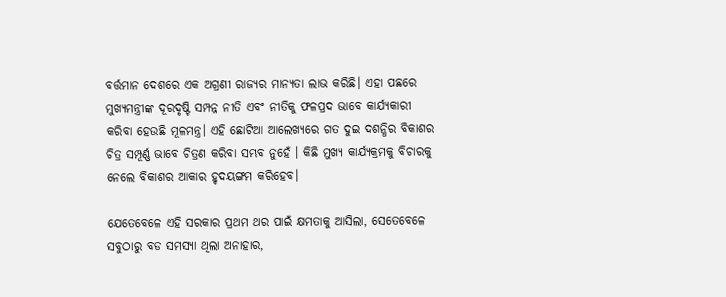ବର୍ତ୍ତମାନ ଦେଶରେ ଏକ ଅଗ୍ରଣୀ ରାଜ୍ୟର ମାନ୍ୟତା ଲାଭ କରିଛି। ଏହା ପଛରେ ମୁଖ୍ୟମନ୍ତ୍ରୀଙ୍କ ଦୂରଦୃଷ୍ଟି ସମ୍ପନ୍ନ ନୀତି ଏବଂ ନୀତିକୁ ଫଳପ୍ରଦ ଭାବେ କାର୍ଯ୍ୟକାରୀ କରିବା ହେଉଛି ମୂଳମନ୍ତ୍ର। ଏହି ଛୋଟିଆ ଆଲେଖ୍ୟରେ ଗତ ଦୁଇ ଦଶନ୍ଧିର ବିକାଶର ଚିତ୍ର ସମ୍ପୂର୍ଣ୍ଣ ଭାବେ ଚିତ୍ରଣ କରିବା ସମ୍ଭବ ନୁହେଁ । କିଛି ମୁଖ୍ୟ କାର୍ଯ୍ୟକ୍ରମକୁ ବିଚାରକୁ ନେଲେ ବିକାଶର ଆକାର ହୃଦୟଙ୍ଗମ କରିହେବ।

ଯେତେବେଳେ ଏହି ସରକାର ପ୍ରଥମ ଥର ପାଇଁ କ୍ଷମତାକୁ ଆସିଲା, ସେତେବେଳେ ସବୁଠାରୁ ବଡ ସମସ୍ୟା ଥିଲା ଅନାହାର,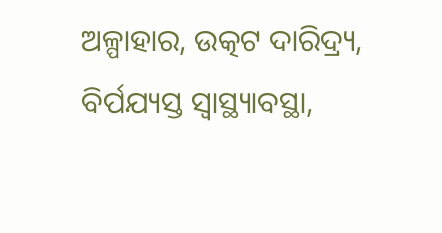ଅଳ୍ପାହାର, ଉତ୍କଟ ଦାରିଦ୍ର୍ୟ, ବିର୍ପଯ୍ୟସ୍ତ ସ୍ବାସ୍ଥ୍ୟାବସ୍ଥା,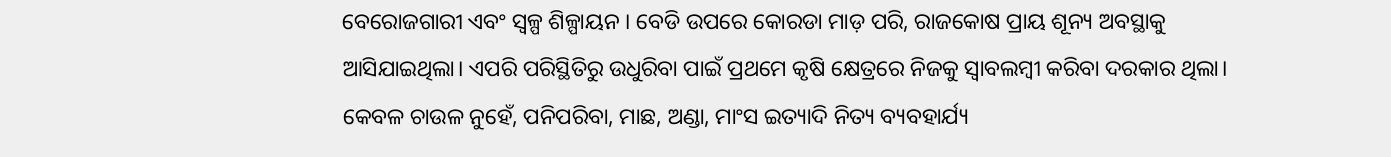ବେରୋଜଗାରୀ ଏବଂ ସ୍ୱଳ୍ପ ଶିଳ୍ପାୟନ । ବେଡି ଉପରେ କୋରଡା ମାଡ଼ ପରି, ରାଜକୋଷ ପ୍ରାୟ ଶୂନ୍ୟ ଅବସ୍ଥାକୁ ଆସିଯାଇଥିଲା। ଏପରି ପରିସ୍ଥିତିରୁ ଉଧୁରିବା ପାଇଁ ପ୍ରଥମେ କୃଷି କ୍ଷେତ୍ରରେ ନିଜକୁ ସ୍ବାବଲମ୍ବୀ କରିବା ଦରକାର ଥିଲା। କେବଳ ଚାଉଳ ନୁହେଁ, ପନିପରିବା, ମାଛ, ଅଣ୍ଡା, ମାଂସ ଇତ୍ୟାଦି ନିତ୍ୟ ବ୍ୟବହାର୍ଯ୍ୟ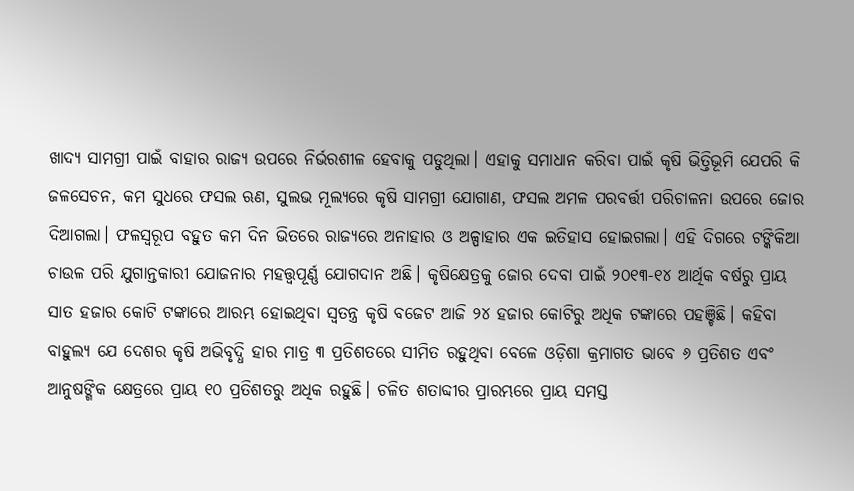ଖାଦ୍ୟ ସାମଗ୍ରୀ ପାଇଁ ବାହାର ରାଜ୍ୟ ଉପରେ ନିର୍ଭରଶୀଳ ହେବାକୁ ପଡୁଥିଲା। ଏହାକୁ ସମାଧାନ କରିବା ପାଇଁ କୃଷି ଭିତ୍ତିଭୂମି ଯେପରି କି ଜଳସେଚନ, କମ ସୁଧରେ ଫସଲ ଋଣ, ସୁଲଭ ମୂଲ୍ୟରେ କୃଷି ସାମଗ୍ରୀ ଯୋଗାଣ, ଫସଲ ଅମଳ ପରବର୍ତ୍ତୀ ପରିଚାଳନା ଉପରେ ଜୋର ଦିଆଗଲା। ଫଳସ୍ବରୂପ ବହୁତ କମ ଦିନ ଭିତରେ ରାଜ୍ୟରେ ଅନାହାର ଓ ଅଳ୍ପାହାର ଏକ ଇତିହାସ ହୋଇଗଲା। ଏହି ଦିଗରେ ଟଙ୍କିକିଆ ଚାଉଳ ପରି ଯୁଗାନ୍ତକାରୀ ଯୋଜନାର ମହତ୍ତ୍ୱପୂର୍ଣ୍ଣ ଯୋଗଦାନ ଅଛି। କୃଷିକ୍ଷେତ୍ରକୁ ଜୋର ଦେବା ପାଇଁ ୨୦୧୩-୧୪ ଆର୍ଥିକ ବର୍ଷରୁ ପ୍ରାୟ ସାତ ହଜାର କୋଟି ଟଙ୍କାରେ ଆରମ୍ଭ ହୋଇଥିବା ସ୍ବତନ୍ତ୍ର କୃଷି ବଜେଟ ଆଜି ୨୪ ହଜାର କୋଟିରୁ ଅଧିକ ଟଙ୍କାରେ ପହଞ୍ଚିଛି। କହିବା ବାହୁଲ୍ୟ ଯେ ଦେଶର କୃଷି ଅଭିବୃଦ୍ଧି ହାର ମାତ୍ର ୩ ପ୍ରତିଶତରେ ସୀମିତ ରହୁଥିବା ବେଳେ ଓଡ଼ିଶା କ୍ରମାଗତ ଭାବେ ୬ ପ୍ରତିଶତ ଏବଂ ଆନୁଷଙ୍ଗିକ କ୍ଷେତ୍ରରେ ପ୍ରାୟ ୧୦ ପ୍ରତିଶତରୁ ଅଧିକ ରହୁଛି। ଚଳିତ ଶତାବ୍ଦୀର ପ୍ରାରମ୍ଭରେ ପ୍ରାୟ ସମସ୍ତ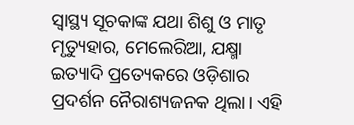ସ୍ୱାସ୍ଥ୍ୟ ସୂଚକାଙ୍କ ଯଥା ଶିଶୁ ଓ ମାତୃ ମୃତ୍ୟୁହାର, ମେଲେରିଆ, ଯକ୍ଷ୍ମା ଇତ୍ୟାଦି ପ୍ରତ୍ୟେକରେ ଓଡ଼ିଶାର ପ୍ରଦର୍ଶନ ନୈରାଶ୍ୟଜନକ ଥିଲା। ଏହି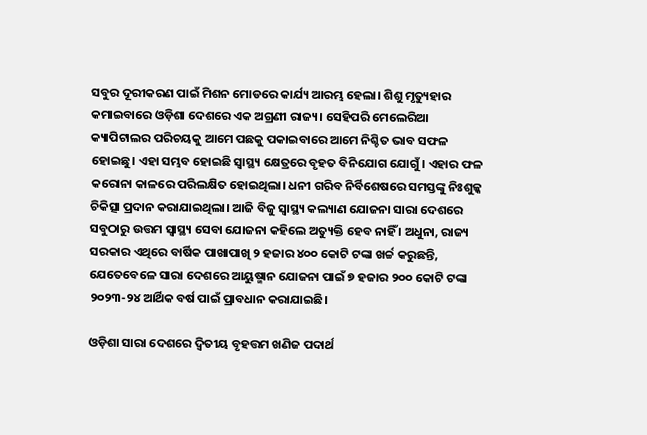ସବୁର ଦୂରୀକରଣ ପାଇଁ ମିଶନ ମୋଡରେ କାର୍ଯ୍ୟ ଆରମ୍ଭ ହେଲା। ଶିଶୁ ମୃତ୍ୟୁହାର କମାଇବାରେ ଓଡ଼ିଶା ଦେଶରେ ଏକ ଅଗ୍ରଣୀ ରାଜ୍ୟ। ସେହିପରି ମେଲେରିଆ କ୍ୟାପିଟାଲର ପରିଚୟକୁ ଆମେ ପଛକୁ ପକାଇବାରେ ଆମେ ନିଶ୍ଚିତ ଭାବ ସଫଳ ହୋଇଛୁ। ଏହା ସମ୍ଭବ ହୋଇଛି ସ୍ୱାସ୍ଥ୍ୟ କ୍ଷେତ୍ରରେ ବୃହତ ବିନିଯୋଗ ଯୋଗୁଁ। ଏହାର ଫଳ କରୋନା କାଳରେ ପରିଲକ୍ଷିତ ହୋଇଥିଲା। ଧନୀ ଗରିବ ନିର୍ବିଶେଷରେ ସମସ୍ତଙ୍କୁ ନିଃଶୁଳ୍କ ଚିକିତ୍ସା ପ୍ରଦାନ କରାଯାଇଥିଲା। ଆଜି ବିଜୁ ସ୍ୱାସ୍ଥ୍ୟ କଲ୍ୟାଣ ଯୋଜନା ସାରା ଦେଶରେ ସବୁଠାରୁ ଉତ୍ତମ ସ୍ୱାସ୍ଥ୍ୟ ସେବା ଯୋଜନା କହିଲେ ଅତ୍ୟୁକ୍ତି ହେବ ନାହିଁ । ଅଧୁନା, ରାଜ୍ୟ ସରକାର ଏଥିରେ ବାର୍ଷିକ ପାଖାପାଖି ୨ ହଜାର ୪୦୦ କୋଟି ଟଙ୍କା ଖର୍ଚ୍ଚ କରୁଛନ୍ତି, ଯେତେବେଳେ ସାରା ଦେଶରେ ଆୟୁଷ୍ମାନ ଯୋଜନା ପାଇଁ ୭ ହଜାର ୨୦୦ କୋଟି ଟଙ୍କା ୨୦୨୩-୨୪ ଆର୍ଥିକ ବର୍ଷ ପାଇଁ ପ୍ରାବଧାନ କରାଯାଇଛି।

ଓଡ଼ିଶା ସାରା ଦେଶରେ ଦ୍ବିତୀୟ ବୃହତ୍ତମ ଖଣିଜ ପଦାର୍ଥ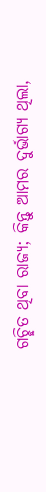ଗଚ୍ଛିତ ଥିବା ରାଜ୍ୟ; କିନ୍ତୁ ଆମର ଦୁର୍ଭାଗ୍ୟ ଥିଲା,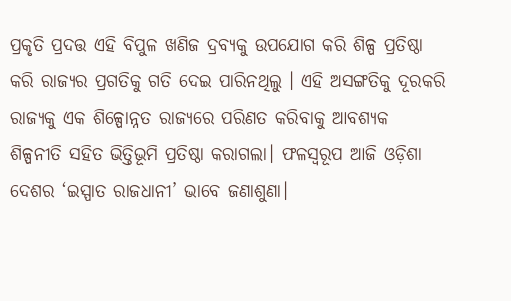ପ୍ରକୃତି ପ୍ରଦତ୍ତ ଏହି ବିପୁଳ ଖଣିଜ ଦ୍ରବ୍ୟକୁ ଉପଯୋଗ କରି ଶିଳ୍ପ ପ୍ରତିଷ୍ଠା କରି ରାଜ୍ୟର ପ୍ରଗତିକୁ ଗତି ଦେଇ ପାରିନଥିଲୁ । ଏହି ଅସଙ୍ଗତିକୁ ଦୂରକରି ରାଜ୍ୟକୁ ଏକ ଶିଳ୍ପୋନ୍ନତ ରାଜ୍ୟରେ ପରିଣତ କରିବାକୁ ଆବଶ୍ୟକ ଶିଳ୍ପନୀତି ସହିତ ଭିତ୍ତିଭୂମି ପ୍ରତିଷ୍ଠା କରାଗଲା। ଫଳସ୍ୱରୂପ ଆଜି ଓଡ଼ିଶା ଦେଶର ‘ଇସ୍ପାତ ରାଜଧାନୀ’ ଭାବେ ଜଣାଶୁଣା।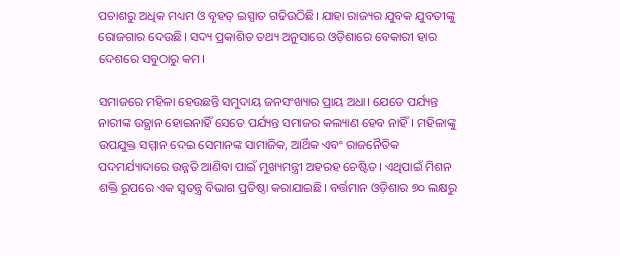ପଚାଶରୁ ଅଧିକ ମଧ୍ୟମ ଓ ବୃହତ୍‌ ଇସ୍ପାତ ଗଢିଉଠିଛି। ଯାହା ରାଜ୍ୟର ଯୁବକ ଯୁବତୀଙ୍କୁ ରୋଜଗାର ଦେଉଛି। ସଦ୍ୟ ପ୍ରକାଶିତ ତଥ୍ୟ ଅନୁସାରେ ଓଡ଼ିଶାରେ ବେକାରୀ ହାର ଦେଶରେ ସବୁଠାରୁ କମ।

ସମାଜରେ ମହିଳା ହେଉଛନ୍ତି ସମୁଦାୟ ଜନସଂଖ୍ୟାର ପ୍ରାୟ ଅଧା। ଯେତେ ପର୍ଯ୍ୟନ୍ତ ନାରୀଙ୍କ ଉତ୍ଥାନ ହୋଇନାହିଁ ସେତେ ପର୍ଯ୍ୟନ୍ତ ସମାଜର କଲ୍ୟାଣ ହେବ ନାହିଁ। ମହିଳାଙ୍କୁ ଉପଯୁକ୍ତ ସମ୍ମାନ ଦେଇ ସେମାନଙ୍କ ସାମାଜିକ, ଆର୍ଥିକ ଏବଂ ରାଜନୈତିକ ପଦମର୍ଯ୍ୟାଦାରେ ଉନ୍ନତି ଆଣିବା ପାଇଁ ମୁଖ୍ୟମନ୍ତ୍ରୀ ଅହରହ ଚେଷ୍ଟିତ। ଏଥିପାଇଁ ମିଶନ ଶକ୍ତି ରୂପରେ ଏକ ସ୍ବତନ୍ତ୍ର ବିଭାଗ ପ୍ରତିଷ୍ଠା କରାଯାଇଛି। ବର୍ତ୍ତମାନ ଓଡ଼ିଶାର ୭୦ ଲକ୍ଷରୁ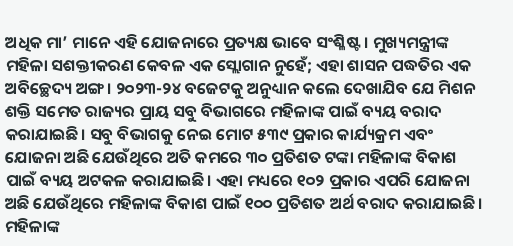ଅଧିକ ମା’ ମାନେ ଏହି ଯୋଜନାରେ ପ୍ରତ୍ୟକ୍ଷ ଭାବେ ସଂଶ୍ଳିଷ୍ଟ। ମୁଖ୍ୟମନ୍ତ୍ରୀଙ୍କ ମହିଳା ସଶକ୍ତୀକରଣ କେବଳ ଏକ ସ୍ଲୋଗାନ ନୁହେଁ; ଏହା ଶାସନ ପଦ୍ଧତିର ଏକ ଅବିଚ୍ଛେଦ୍ୟ ଅଙ୍ଗ। ୨୦୨୩-୨୪ ବଜେଟକୁ ଅନୁଧ୍ୟାନ କଲେ ଦେଖାଯିବ ଯେ ମିଶନ ଶକ୍ତି ସମେତ ରାଜ୍ୟର ପ୍ରାୟ ସବୁ ବିଭାଗରେ ମହିଳାଙ୍କ ପାଇଁ ବ୍ୟୟ ବରାଦ କରାଯାଇଛି। ସବୁ ବିଭାଗକୁ ନେଇ ମୋଟ ୫୩୯ ପ୍ରକାର କାର୍ଯ୍ୟକ୍ରମ ଏବଂ ଯୋଜନା ଅଛି ଯେଉଁଥିରେ ଅତି କମରେ ୩୦ ପ୍ରତିଶତ ଟଙ୍କା ମହିଳାଙ୍କ ବିକାଶ ପାଇଁ ବ୍ୟୟ ଅଟକଳ କରାଯାଇଛି। ଏହା ମଧ୍ୟରେ ୧୦୨ ପ୍ରକାର ଏପରି ଯୋଜନା ଅଛି ଯେଉଁଥିରେ ମହିଳାଙ୍କ ବିକାଶ ପାଇଁ ୧୦୦ ପ୍ରତିଶତ ଅର୍ଥ ବରାଦ କରାଯାଇଛି। ମହିଳାଙ୍କ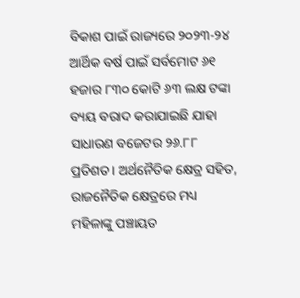ବିକାଶ ପାଇଁ ରାଜ୍ୟରେ ୨୦୨୩-୨୪ ଆର୍ଥିକ ବର୍ଷ ପାଇଁ ସର୍ବମୋଟ ୬୧ ହଜାର ୮୩୦ କୋଟି ୬୩ ଲକ୍ଷ ଟଙ୍କା ବ୍ୟୟ ବରାଦ କରାଯାଇଛି ଯାହା ସାଧାରଣ ବଜେଟର ୨୬.୮୮ ପ୍ରତିଶତ। ଅର୍ଥନୈତିକ କ୍ଷେତ୍ର ସହିତ, ରାଜନୈତିକ କ୍ଷେତ୍ରରେ ମଧ୍ୟ ମହିଳାଙ୍କୁ ପଞ୍ଚାୟତ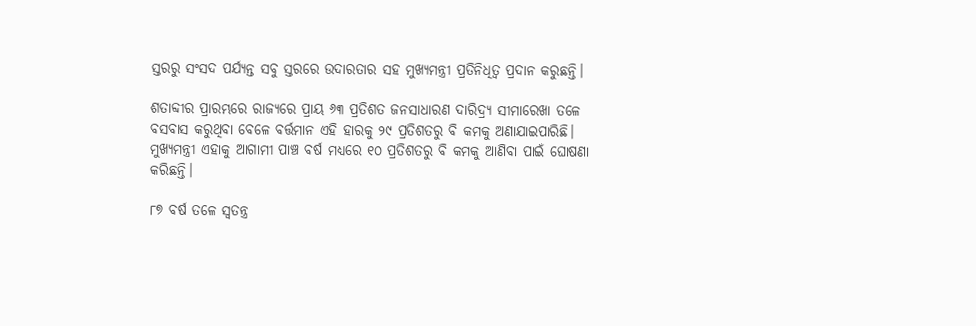ସ୍ତରରୁ ସଂସଦ ପର୍ଯ୍ୟନ୍ତ ସବୁ ସ୍ତରରେ ଉଦାରତାର ସହ ମୁଖ୍ୟମନ୍ତ୍ରୀ ପ୍ରତିନିଧିତ୍ବ ପ୍ରଦାନ କରୁଛନ୍ତି।

ଶତାବ୍ଦୀର ପ୍ରାରମ୍ଭରେ ରାଜ୍ୟରେ ପ୍ରାୟ ୬୩ ପ୍ରତିଶତ ଜନସାଧାରଣ ଦାରିଦ୍ର୍ୟ ସୀମାରେଖା ତଳେ ବସବାସ କରୁଥିବା ବେଳେ ବର୍ତ୍ତମାନ ଏହି ହାରକୁ ୨୯ ପ୍ରତିଶତରୁ ବି କମକୁ ଅଣାଯାଇପାରିଛି। ମୁଖ୍ୟମନ୍ତ୍ରୀ ଏହାକୁ ଆଗାମୀ ପାଞ୍ଚ ବର୍ଷ ମଧ୍ୟରେ ୧୦ ପ୍ରତିଶତରୁ ବି କମକୁ ଆଣିବା ପାଇଁ ଘୋଷଣା କରିଛନ୍ତି।

୮୭ ବର୍ଷ ତଳେ ସ୍ବତନ୍ତ୍ର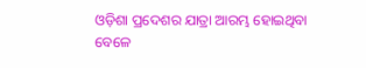ଓଡ଼ିଶା ପ୍ରଦେଶର ଯାତ୍ରା ଆରମ୍ଭ ହୋଇଥିବା ବେଳେ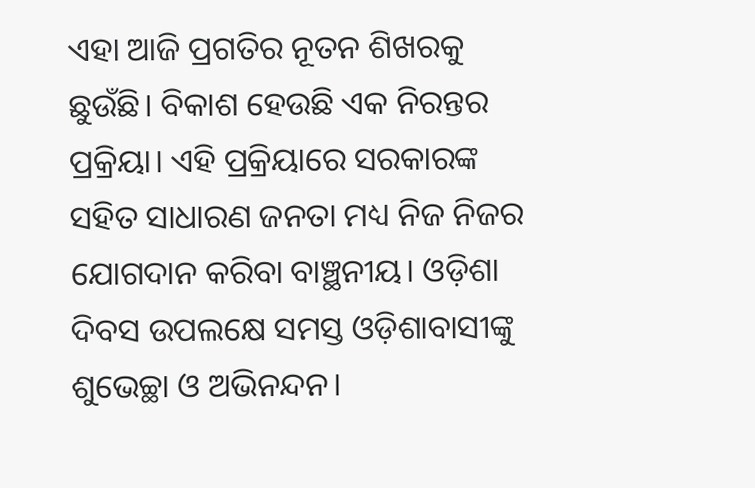ଏହା ଆଜି ପ୍ରଗତିର ନୂତନ ଶିଖରକୁ ଛୁଉଁଛି। ବିକାଶ ହେଉଛି ଏକ ନିରନ୍ତର ପ୍ରକ୍ରିୟା। ଏହି ପ୍ରକ୍ରିୟାରେ ସରକାରଙ୍କ ସହିତ ସାଧାରଣ ଜନତା ମଧ୍ୟ ନିଜ ନିଜର ଯୋଗଦାନ କରିବା ବାଞ୍ଛନୀୟ। ଓଡ଼ିଶା ଦିବସ ଉପଲକ୍ଷେ ସମସ୍ତ ଓଡ଼ିଶାବାସୀଙ୍କୁ ଶୁଭେଚ୍ଛା ଓ ଅଭିନନ୍ଦନ।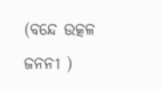(ବନ୍ଦେ ଉତ୍କଳ ଜନନୀ )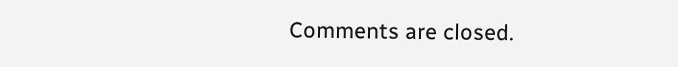Comments are closed.